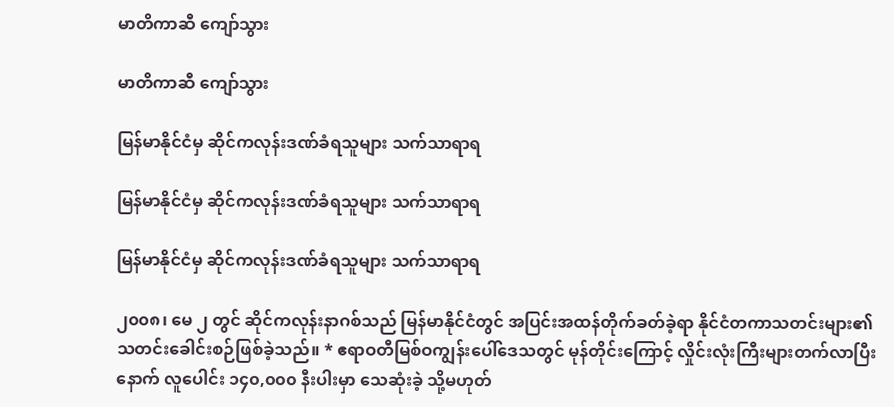မာတိကာဆီ ကျော်သွား

မာတိကာဆီ ကျော်သွား

မြန်မာနိုင်ငံမှ ဆိုင်ကလုန်းဒဏ်ခံရသူများ သက်သာရာရ

မြန်မာနိုင်ငံမှ ဆိုင်ကလုန်းဒဏ်ခံရသူများ သက်သာရာရ

မြန်မာနိုင်ငံမှ ဆိုင်ကလုန်းဒဏ်ခံရသူများ သက်သာရာရ

၂၀၀၈၊ မေ ၂ တွင် ဆိုင်ကလုန်းနာဂစ်သည် မြန်မာနိုင်ငံတွင် အပြင်းအထန်တိုက်ခတ်ခဲ့ရာ နိုင်ငံတကာသတင်းများ၏ သတင်းခေါင်းစဉ်ဖြစ်ခဲ့သည်။ * ဧရာဝတီမြစ်ဝကျွန်းပေါ်ဒေသတွင် မုန်တိုင်းကြောင့် လှိုင်းလုံးကြီးများတက်လာပြီးနောက် လူပေါင်း ၁၄၀,၀၀၀ နီးပါးမှာ သေဆုံးခဲ့ သို့မဟုတ်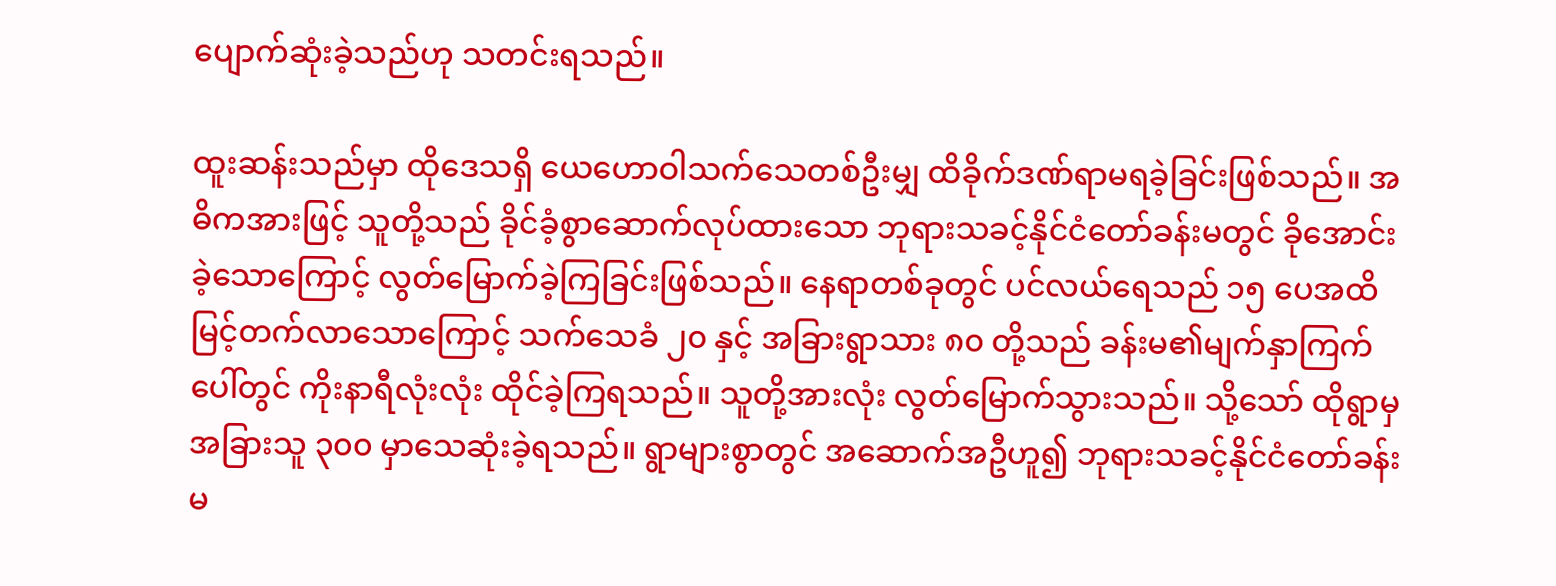ပျောက်ဆုံးခဲ့သည်ဟု သတင်းရသည်။

ထူးဆန်းသည်မှာ ထိုဒေသရှိ ယေဟောဝါသက်သေတစ်ဦးမျှ ထိခိုက်ဒဏ်ရာမရခဲ့ခြင်းဖြစ်သည်။ အဓိကအားဖြင့် သူတို့သည် ခိုင်ခံ့စွာဆောက်လုပ်ထားသော ဘုရားသခင့်နိုင်ငံတော်ခန်းမတွင် ခိုအောင်းခဲ့သောကြောင့် လွတ်မြောက်ခဲ့ကြခြင်းဖြစ်သည်။ နေရာတစ်ခုတွင် ပင်လယ်ရေသည် ၁၅ ပေအထိမြင့်တက်လာသောကြောင့် သက်သေခံ ၂၀ နှင့် အခြားရွာသား ၈၀ တို့သည် ခန်းမ၏မျက်နှာကြက်ပေါ်တွင် ကိုးနာရီလုံးလုံး ထိုင်ခဲ့ကြရသည်။ သူတို့အားလုံး လွတ်မြောက်သွားသည်။ သို့သော် ထိုရွာမှ အခြားသူ ၃၀၀ မှာသေဆုံးခဲ့ရသည်။ ရွာများစွာတွင် အဆောက်အဦဟူ၍ ဘုရားသခင့်နိုင်ငံတော်ခန်းမ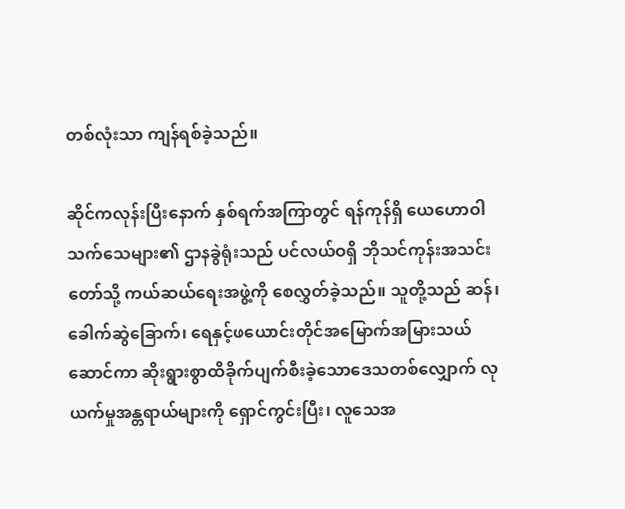တစ်လုံးသာ ကျန်ရစ်ခဲ့သည်။

ဆိုင်ကလုန်းပြီးနောက် နှစ်ရက်အကြာတွင် ရန်ကုန်ရှိ ယေဟောဝါသက်သေများ၏ ဌာနခွဲရုံးသည် ပင်လယ်ဝရှိ ဘိုသင်ကုန်းအသင်းတော်သို့ ကယ်ဆယ်ရေးအဖွဲ့ကို စေလွှတ်ခဲ့သည်။ သူတို့သည် ဆန်၊ ခေါက်ဆွဲခြောက်၊ ရေနှင့်ဖယောင်းတိုင်အမြောက်အမြားသယ်ဆောင်ကာ ဆိုးရွားစွာထိခိုက်ပျက်စီးခဲ့သောဒေသတစ်လျှောက် လုယက်မှုအန္တရာယ်များကို ရှောင်ကွင်းပြီး၊ လူသေအ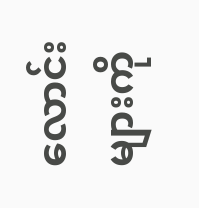လောင်းများကို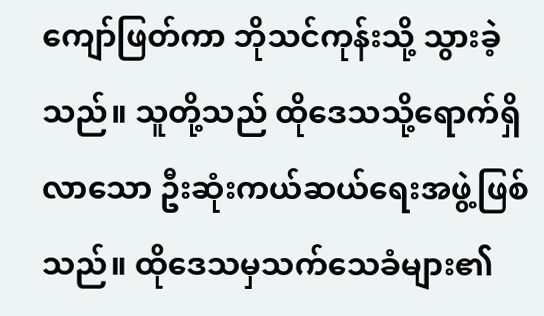ကျော်ဖြတ်ကာ ဘိုသင်ကုန်းသို့ သွားခဲ့သည်။ သူတို့သည် ထိုဒေသသို့ရောက်ရှိလာသော ဦးဆုံးကယ်ဆယ်ရေးအဖွဲ့ဖြစ်သည်။ ထိုဒေသမှသက်သေခံများ၏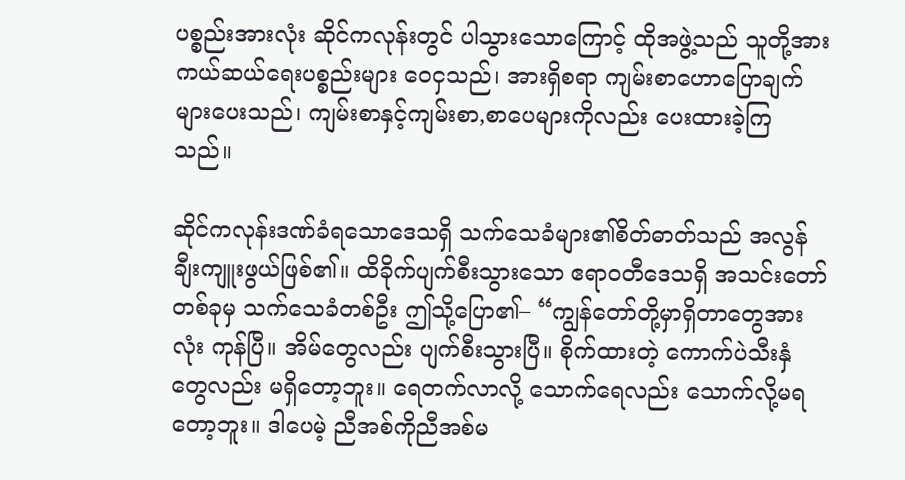ပစ္စည်းအားလုံး ဆိုင်ကလုန်းတွင် ပါသွားသောကြောင့် ထိုအဖွဲ့သည် သူတို့အား ကယ်ဆယ်ရေးပစ္စည်းများ ဝေငှသည်၊ အားရှိစရာ ကျမ်းစာဟောပြောချက်များပေးသည်၊ ကျမ်းစာနှင့်ကျမ်းစာ,စာပေများကိုလည်း ပေးထားခဲ့ကြသည်။

ဆိုင်ကလုန်းဒဏ်ခံရသောဒေသရှိ သက်သေခံများ၏စိတ်ဓာတ်သည် အလွန်ချီးကျူးဖွယ်ဖြစ်၏။ ထိခိုက်ပျက်စီးသွားသော ဧရာဝတီဒေသရှိ အသင်းတော်တစ်ခုမှ သက်သေခံတစ်ဦး ဤသို့ပြော၏– “ကျွန်တော်တို့မှာရှိတာတွေအားလုံး ကုန်ပြီ။ အိမ်တွေလည်း ပျက်စီးသွားပြီ။ စိုက်ထားတဲ့ ကောက်ပဲသီးနှံတွေလည်း မရှိတော့ဘူး။ ရေတက်လာလို့ သောက်ရေလည်း သောက်လို့မရတော့ဘူး။ ဒါပေမဲ့ ညီအစ်ကိုညီအစ်မ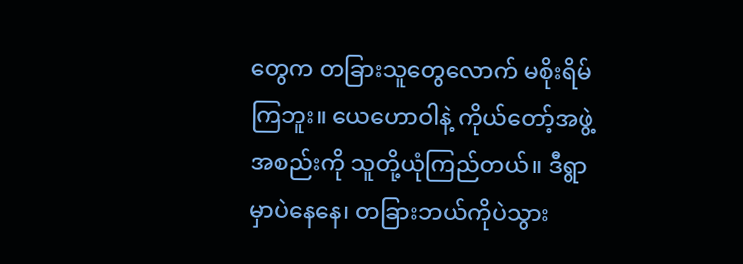တွေက တခြားသူတွေလောက် မစိုးရိမ်ကြဘူး။ ယေဟောဝါနဲ့ ကိုယ်တော့်အဖွဲ့အစည်းကို သူတို့ယုံကြည်တယ်။ ဒီရွာမှာပဲနေနေ၊ တခြားဘယ်ကိုပဲသွား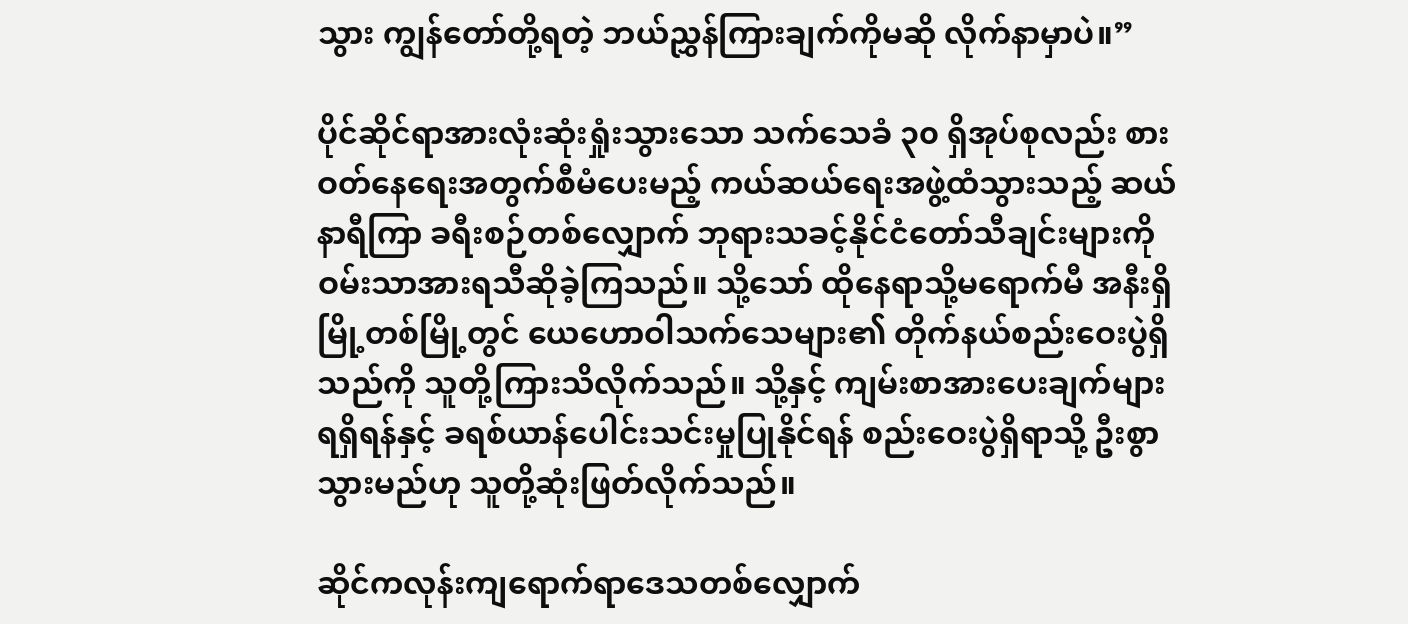သွား ကျွန်တော်တို့ရတဲ့ ဘယ်ညွှန်ကြားချက်ကိုမဆို လိုက်နာမှာပဲ။”

ပိုင်ဆိုင်ရာအားလုံးဆုံးရှုံးသွားသော သက်သေခံ ၃၀ ရှိအုပ်စုလည်း စားဝတ်နေရေးအတွက်စီမံပေးမည့် ကယ်ဆယ်ရေးအဖွဲ့ထံသွားသည့် ဆယ်နာရီကြာ ခရီးစဉ်တစ်လျှောက် ဘုရားသခင့်နိုင်ငံတော်သီချင်းများကို ဝမ်းသာအားရသီဆိုခဲ့ကြသည်။ သို့သော် ထိုနေရာသို့မရောက်မီ အနီးရှိမြို့တစ်မြို့တွင် ယေဟောဝါသက်သေများ၏ တိုက်နယ်စည်းဝေးပွဲရှိသည်ကို သူတို့ကြားသိလိုက်သည်။ သို့နှင့် ကျမ်းစာအားပေးချက်များရရှိရန်နှင့် ခရစ်ယာန်ပေါင်းသင်းမှုပြုနိုင်ရန် စည်းဝေးပွဲရှိရာသို့ ဦးစွာသွားမည်ဟု သူတို့ဆုံးဖြတ်လိုက်သည်။

ဆိုင်ကလုန်းကျရောက်ရာဒေသတစ်လျှောက်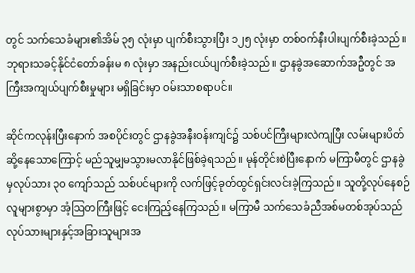တွင် သက်သေခံများ၏အိမ် ၃၅ လုံးမှာ ပျက်စီးသွားပြီး ၁၂၅ လုံးမှာ တစ်ဝက်နီးပါးပျက်စီးခဲ့သည်။ ဘုရားသခင့်နိုင်ငံတော်ခန်းမ ၈ လုံးမှာ အနည်းငယ်ပျက်စီးခဲ့သည်။ ဌာနခွဲအဆောက်အဦတွင် အကြီးအကျယ်ပျက်စီးမှုများ မရှိခြင်းမှာ ဝမ်းသာစရာပင်။

ဆိုင်ကလုန်းပြီးနောက် အစပိုင်းတွင် ဌာနခွဲအနီးဝန်းကျင်၌ သစ်ပင်ကြီးများလဲကျပြီး လမ်းများပိတ်ဆို့နေသောကြောင့် မည်သူမျှမသွားမလာနိုင်ဖြစ်ခဲ့ရသည်။ မုန်တိုင်းစဲပြီးနောက် မကြာမီတွင် ဌာနခွဲမှလုပ်သား ၃၀ ကျော်သည် သစ်ပင်များကို လက်ဖြင့်ခုတ်ထွင်ရှင်းလင်းခဲ့ကြသည်။ သူတို့လုပ်နေစဉ် လူများစွာမှာ အံ့ဩတကြီးဖြင့် ငေးကြည့်နေကြသည်။ မကြာမီ သက်သေခံညီအစ်မတစ်အုပ်သည် လုပ်သားများနှင့်အခြားသူများအ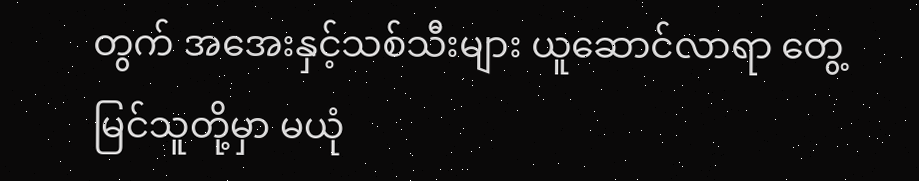တွက် အအေးနှင့်သစ်သီးများ ယူဆောင်လာရာ တွေ့မြင်သူတို့မှာ မယုံ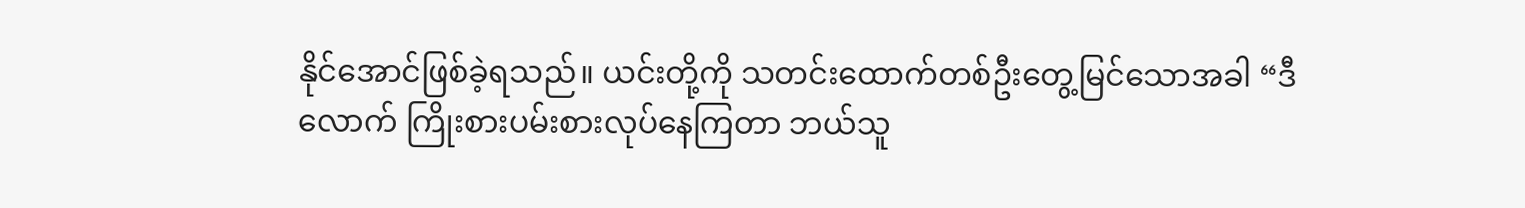နိုင်အောင်ဖြစ်ခဲ့ရသည်။ ယင်းတို့ကို သတင်းထောက်တစ်ဦးတွေ့မြင်သောအခါ “ဒီလောက် ကြိုးစားပမ်းစားလုပ်နေကြတာ ဘယ်သူ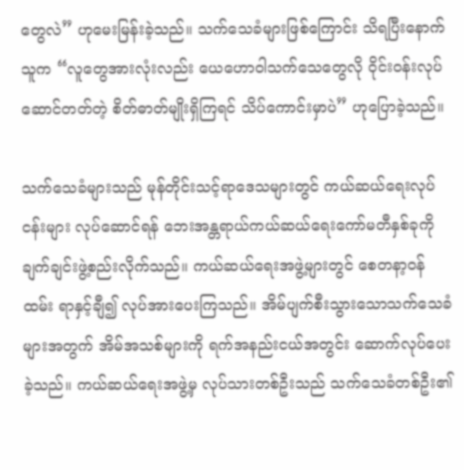တွေလဲ” ဟုမေးမြန်းခဲ့သည်။ သက်သေခံများဖြစ်ကြောင်း သိရပြီးနောက် သူက “လူတွေအားလုံးလည်း ယေဟောဝါသက်သေတွေလို ဝိုင်းဝန်းလုပ်ဆောင်တတ်တဲ့ စိတ်ဓာတ်မျိုးရှိကြရင် သိပ်ကောင်းမှာပဲ” ဟုပြောခဲ့သည်။

သက်သေခံများသည် မုန်တိုင်းသင့်ရာဒေသများတွင် ကယ်ဆယ်ရေးလုပ်ငန်းများ လုပ်ဆောင်ရန် ဘေးအန္တရာယ်ကယ်ဆယ်ရေးကော်မတီနှစ်ခုကို ချက်ချင်းဖွဲ့စည်းလိုက်သည်။ ကယ်ဆယ်ရေးအဖွဲ့များတွင် စေတနာ့ဝန်ထမ်း ရာနှင့်ချီ၍ လုပ်အားပေးကြသည်။ အိမ်ပျက်စီးသွားသောသက်သေခံများအတွက် အိမ်အသစ်များကို ရက်အနည်းငယ်အတွင်း ဆောက်လုပ်ပေးခဲ့သည်။ ကယ်ဆယ်ရေးအဖွဲ့မှ လုပ်သားတစ်ဦးသည် သက်သေခံတစ်ဦး၏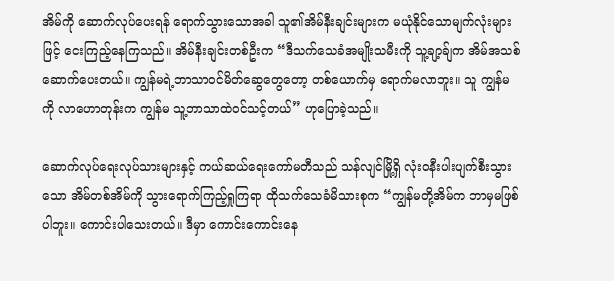အိမ်ကို ဆောက်လုပ်ပေးရန် ရောက်သွားသောအခါ သူ၏အိမ်နီးချင်းများက မယုံနိုင်သောမျက်လုံးများဖြင့် ငေးကြည့်နေကြသည်။ အိမ်နီးချင်းတစ်ဦးက “ဒီသက်သေခံအမျိုးသမီးကို သူ့ချာ့ခ်ျက အိမ်အသစ်ဆောက်ပေးတယ်။ ကျွန်မရဲ့ဘာသာဝင်မိတ်ဆွေတွေတော့ တစ်ယောက်မှ ရောက်မလာဘူး။ သူ ကျွန်မကို လာဟောတုန်းက ကျွန်မ သူ့ဘာသာထဲဝင်သင့်တယ်” ဟုပြောခဲ့သည်။

ဆောက်လုပ်ရေးလုပ်သားများနှင့် ကယ်ဆယ်ရေးကော်မတီသည် သန်လျင်မြို့ရှိ လုံးဝနီးပါးပျက်စီးသွားသော အိမ်တစ်အိမ်ကို သွားရောက်ကြည့်ရှုကြရာ ထိုသက်သေခံမိသားစုက “ကျွန်မတို့အိမ်က ဘာမှမဖြစ်ပါဘူး။ ကောင်းပါသေးတယ်။ ဒီမှာ ကောင်းကောင်းနေ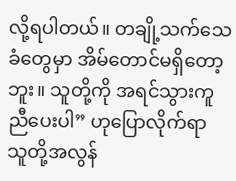လို့ရပါတယ်။ တချို့သက်သေခံတွေမှာ အိမ်တောင်မရှိတော့ဘူး။ သူတို့ကို အရင်သွားကူညီပေးပါ” ဟုပြောလိုက်ရာ သူတို့အလွန်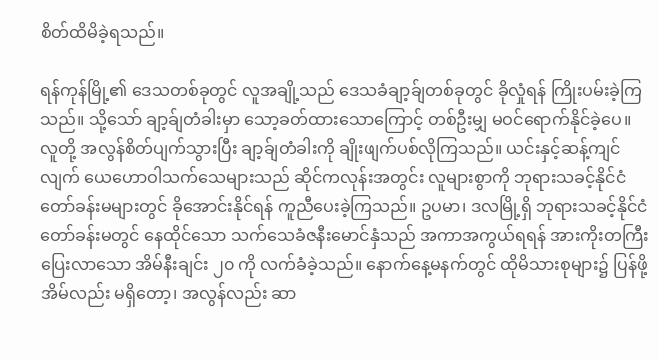စိတ်ထိမိခဲ့ရသည်။

ရန်ကုန်မြို့၏ ဒေသတစ်ခုတွင် လူအချို့သည် ဒေသခံချာ့ခ်ျတစ်ခုတွင် ခိုလှုံရန် ကြိုးပမ်းခဲ့ကြသည်။ သို့သော် ချာ့ခ်ျတံခါးမှာ သော့ခတ်ထားသောကြောင့် တစ်ဦးမျှ မဝင်ရောက်နိုင်ခဲ့ပေ။ လူတို့ အလွန်စိတ်ပျက်သွားပြီး ချာ့ခ်ျတံခါးကို ချိုးဖျက်ပစ်လိုကြသည်။ ယင်းနှင့်ဆန့်ကျင်လျက် ယေဟောဝါသက်သေများသည် ဆိုင်ကလုန်းအတွင်း လူများစွာကို ဘုရားသခင့်နိုင်ငံတော်ခန်းမများတွင် ခိုအောင်းနိုင်ရန် ကူညီပေးခဲ့ကြသည်။ ဥပမာ၊ ဒလမြို့ရှိ ဘုရားသခင့်နိုင်ငံတော်ခန်းမတွင် နေထိုင်သော သက်သေခံဇနီးမောင်နှံသည် အကာအကွယ်ရရန် အားကိုးတကြီးပြေးလာသော အိမ်နီးချင်း ၂၀ ကို လက်ခံခဲ့သည်။ နောက်နေ့မနက်တွင် ထိုမိသားစုများ၌ ပြန်ဖို့အိမ်လည်း မရှိတော့၊ အလွန်လည်း ဆာ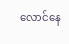လောင်နေ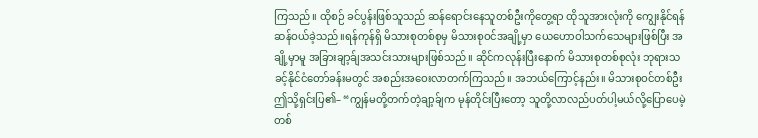ကြသည်။ ထိုစဉ် ခင်ပွန်းဖြစ်သူသည် ဆန်ရောင်းနေသူတစ်ဦးကိုတွေ့ရာ ထိုသူအားလုံးကို ကျွေးနိုင်ရန် ဆန်ဝယ်ခဲ့သည်။ရန်ကုန်ရှိ မိသားစုတစ်စုမှ မိသားစုဝင်အချို့မှာ ယေဟောဝါသက်သေများဖြစ်ပြီး အချို့မှာမူ အခြားချာ့ခ်ျအသင်းသားများဖြစ်သည်။ ဆိုင်ကလုန်းပြီးနောက် မိသားစုတစ်စုလုံး ဘုရားသခင့်နိုင်ငံတော်ခန်းမတွင် အစည်းအဝေးလာတက်ကြသည်။ အဘယ်ကြောင့်နည်း။ မိသားစုဝင်တစ်ဦး ဤသို့ရှင်းပြ၏– “ကျွန်မတို့တက်တဲ့ချာ့ခ်ျက မုန်တိုင်းပြီးတော့ သူတို့လာလည်ပတ်ပါ့မယ်လို့ပြောပေမဲ့ တစ်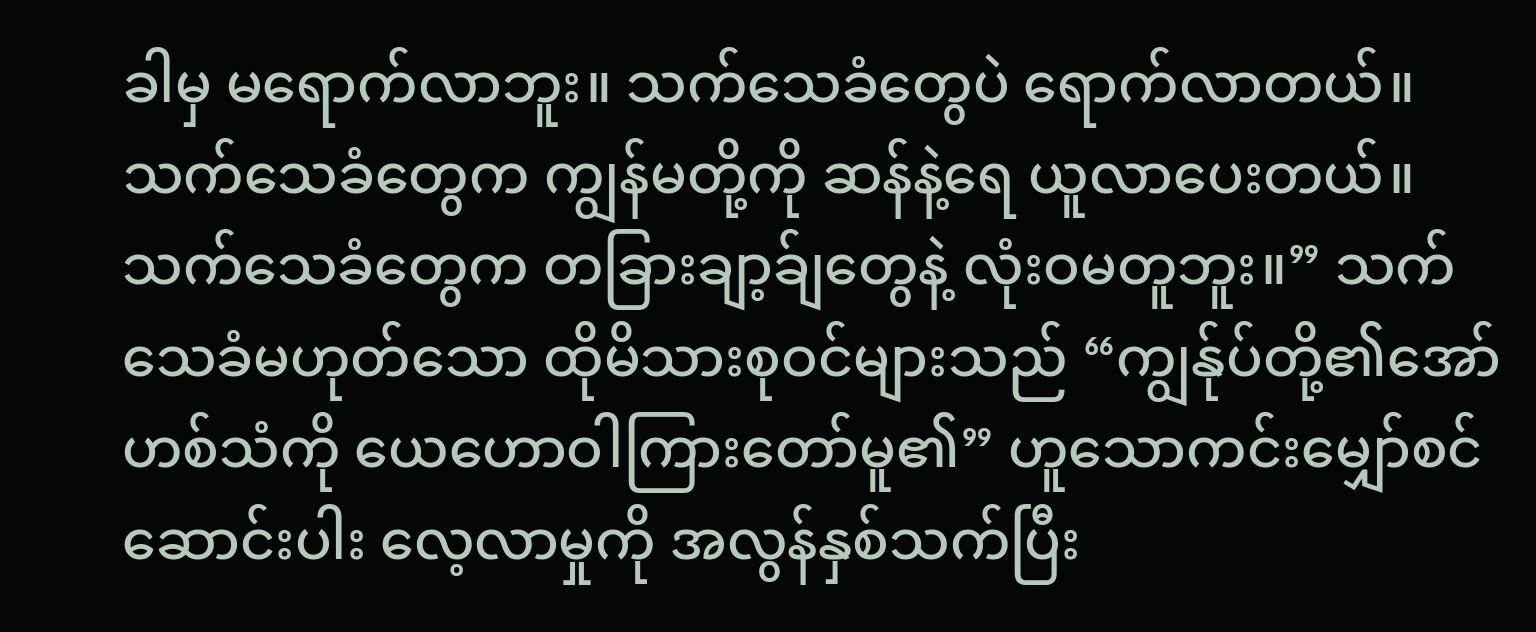ခါမှ မရောက်လာဘူး။ သက်သေခံတွေပဲ ရောက်လာတယ်။ သက်သေခံတွေက ကျွန်မတို့ကို ဆန်နဲ့ရေ ယူလာပေးတယ်။ သက်သေခံတွေက တခြားချာ့ခ်ျတွေနဲ့ လုံးဝမတူဘူး။” သက်သေခံမဟုတ်သော ထိုမိသားစုဝင်များသည် “ကျွန်ုပ်တို့၏အော်ဟစ်သံကို ယေဟောဝါကြားတော်မူ၏” ဟူသောကင်းမျှော်စင်ဆောင်းပါး လေ့လာမှုကို အလွန်နှစ်သက်ပြီး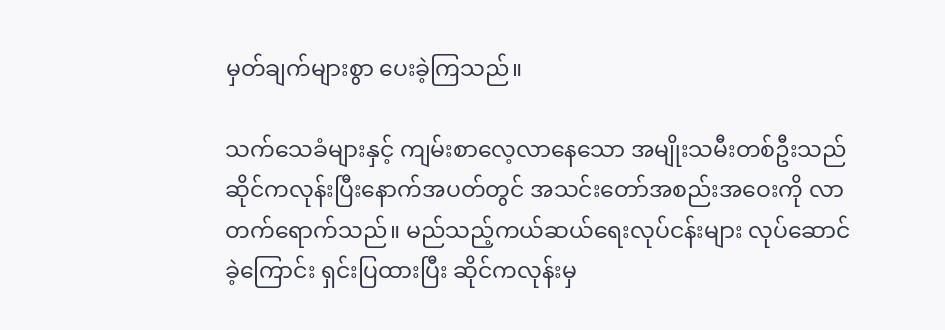မှတ်ချက်များစွာ ပေးခဲ့ကြသည်။

သက်သေခံများနှင့် ကျမ်းစာလေ့လာနေသော အမျိုးသမီးတစ်ဦးသည် ဆိုင်ကလုန်းပြီးနောက်အပတ်တွင် အသင်းတော်အစည်းအဝေးကို လာတက်ရောက်သည်။ မည်သည့်ကယ်ဆယ်ရေးလုပ်ငန်းများ လုပ်ဆောင်ခဲ့ကြောင်း ရှင်းပြထားပြီး ဆိုင်ကလုန်းမှ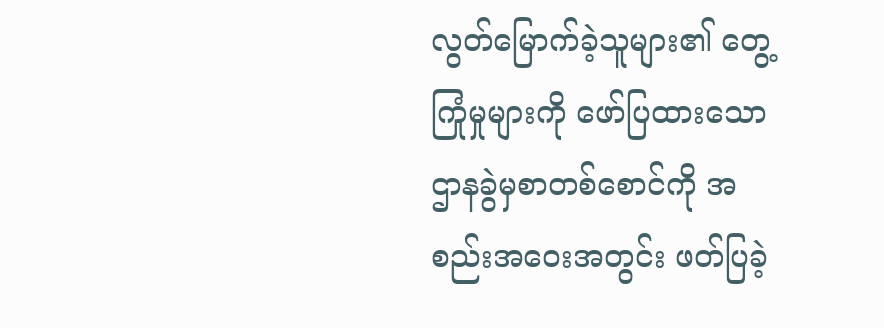လွတ်မြောက်ခဲ့သူများ၏ တွေ့ကြုံမှုများကို ဖော်ပြထားသော ဌာနခွဲမှစာတစ်စောင်ကို အစည်းအဝေးအတွင်း ဖတ်ပြခဲ့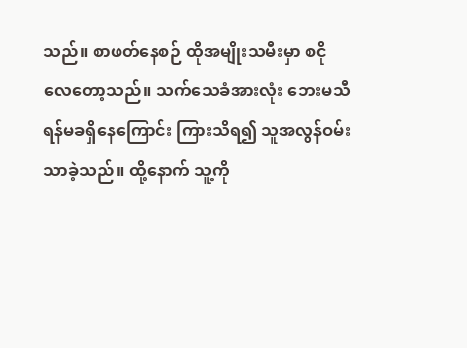သည်။ စာဖတ်နေစဉ် ထိုအမျိုးသမီးမှာ စငိုလေတော့သည်။ သက်သေခံအားလုံး ဘေးမသီရန်မခရှိနေကြောင်း ကြားသိရ၍ သူအလွန်ဝမ်းသာခဲ့သည်။ ထို့နောက် သူ့ကို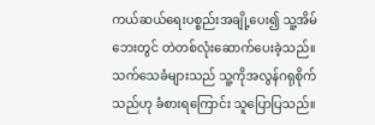ကယ်ဆယ်ရေးပစ္စည်းအချို့ပေး၍ သူ့အိမ်ဘေးတွင် တဲတစ်လုံးဆောက်ပေးခဲ့သည်။ သက်သေခံများသည် သူ့ကိုအလွန်ဂရုစိုက်သည်ဟု ခံစားရကြောင်း သူပြောပြသည်။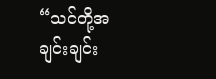“သင်တို့အချင်းချင်း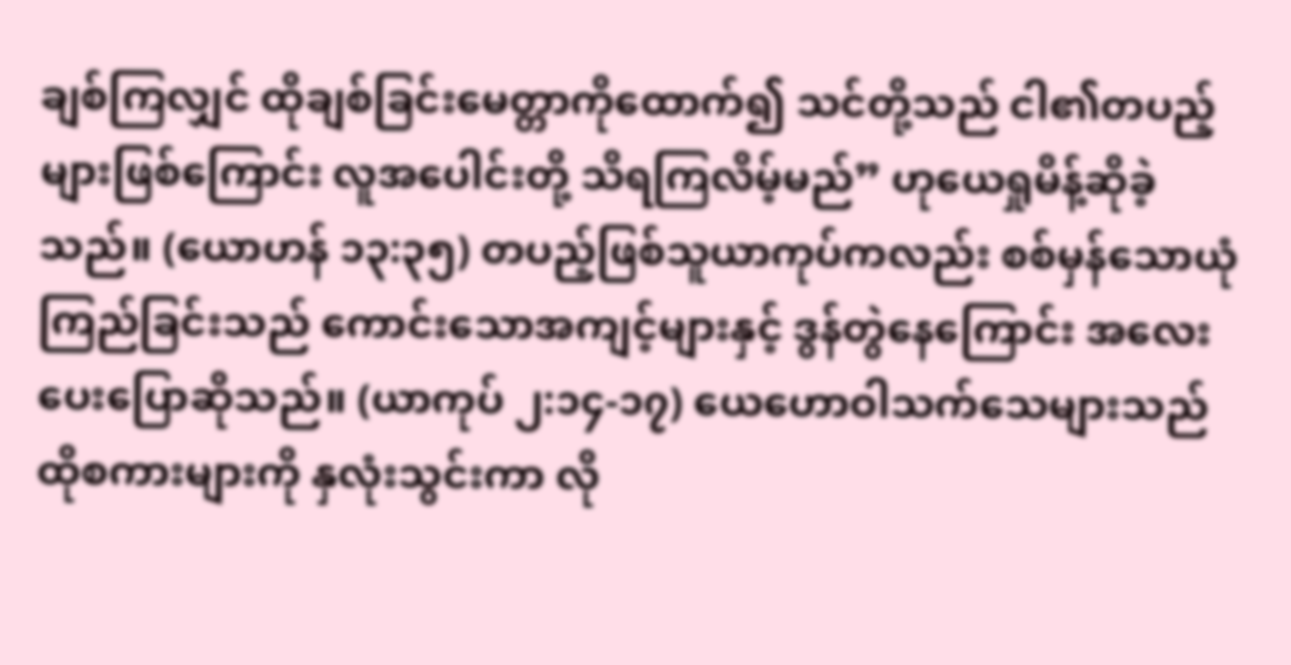ချစ်ကြလျှင် ထိုချစ်ခြင်းမေတ္တာကိုထောက်၍ သင်တို့သည် ငါ၏တပည့်များဖြစ်ကြောင်း လူအပေါင်းတို့ သိရကြလိမ့်မည်” ဟုယေရှုမိန့်ဆိုခဲ့သည်။ (ယောဟန် ၁၃:၃၅) တပည့်ဖြစ်သူယာကုပ်ကလည်း စစ်မှန်သောယုံကြည်ခြင်းသည် ကောင်းသောအကျင့်များနှင့် ဒွန်တွဲနေကြောင်း အလေးပေးပြောဆိုသည်။ (ယာကုပ် ၂:၁၄-၁၇) ယေဟောဝါသက်သေများသည် ထိုစကားများကို နှလုံးသွင်းကာ လို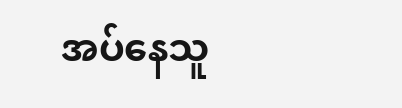အပ်နေသူ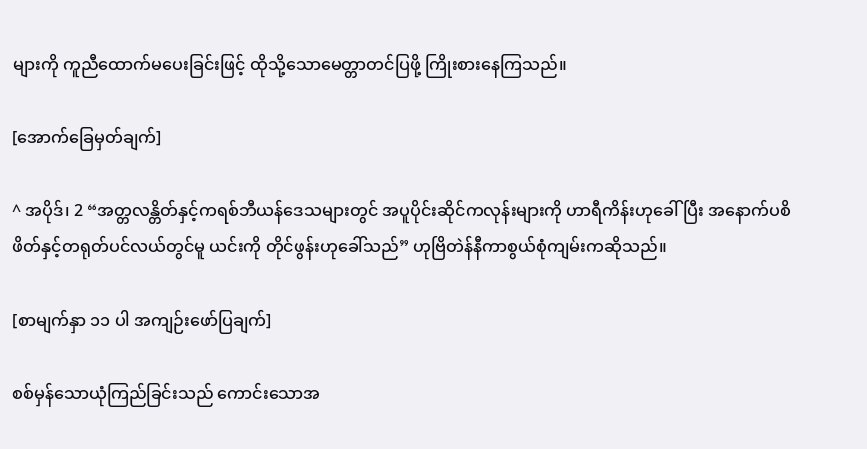များကို ကူညီထောက်မပေးခြင်းဖြင့် ထိုသို့သောမေတ္တာတင်ပြဖို့ ကြိုးစားနေကြသည်။

[အောက်ခြေမှတ်ချက်]

^ အပိုဒ်၊ 2 “အတ္တလန္တိတ်နှင့်ကရစ်ဘီယန်ဒေသများတွင် အပူပိုင်းဆိုင်ကလုန်းများကို ဟာရီကိန်းဟုခေါ်ပြီး အနောက်ပစိဖိတ်နှင့်တရုတ်ပင်လယ်တွင်မူ ယင်းကို တိုင်ဖွန်းဟုခေါ်သည်” ဟုဗြိတဲန်နီကာစွယ်စုံကျမ်းကဆိုသည်။

[စာမျက်နှာ ၁၁ ပါ အကျဉ်းဖော်ပြချက်]

စစ်မှန်သောယုံကြည်ခြင်းသည် ကောင်းသောအ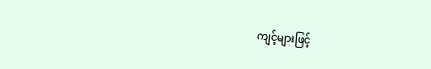ကျင့်များဖြင့်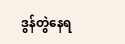ဒွန်တွဲနေရ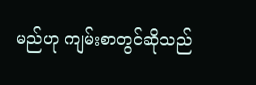မည်ဟု ကျမ်းစာတွင်ဆိုသည်